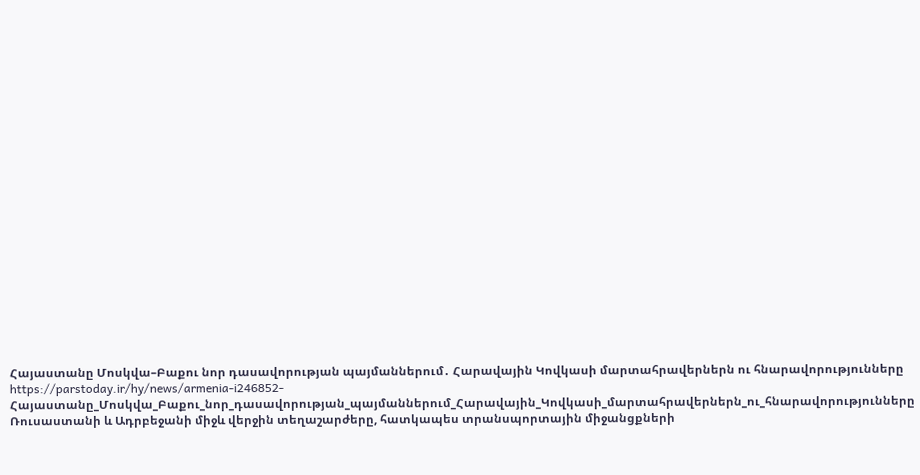Հայաստանը Մոսկվա–Բաքու նոր դասավորության պայմաններում․ Հարավային Կովկասի մարտահրավերներն ու հնարավորությունները
https://parstoday.ir/hy/news/armenia-i246852-Հայաստանը_Մոսկվա_Բաքու_նոր_դասավորության_պայմաններում_Հարավային_Կովկասի_մարտահրավերներն_ու_հնարավորությունները
Ռուսաստանի և Ադրբեջանի միջև վերջին տեղաշարժերը, հատկապես տրանսպորտային միջանցքների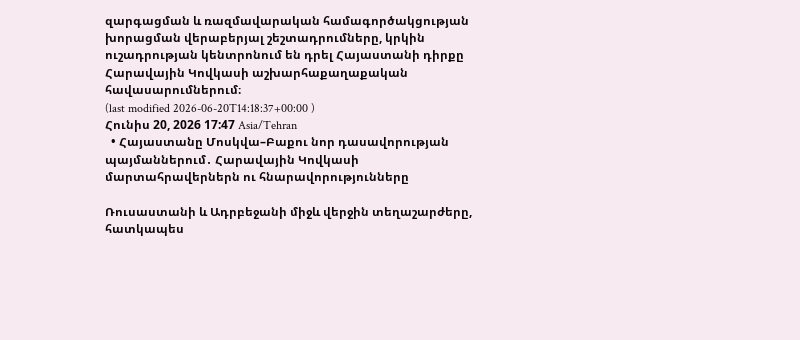զարգացման և ռազմավարական համագործակցության խորացման վերաբերյալ շեշտադրումները, կրկին ուշադրության կենտրոնում են դրել Հայաստանի դիրքը Հարավային Կովկասի աշխարհաքաղաքական հավասարումներում։
(last modified 2026-06-20T14:18:37+00:00 )
Հունիս 20, 2026 17:47 Asia/Tehran
  • Հայաստանը Մոսկվա–Բաքու նոր դասավորության պայմաններում․ Հարավային Կովկասի մարտահրավերներն ու հնարավորությունները

Ռուսաստանի և Ադրբեջանի միջև վերջին տեղաշարժերը, հատկապես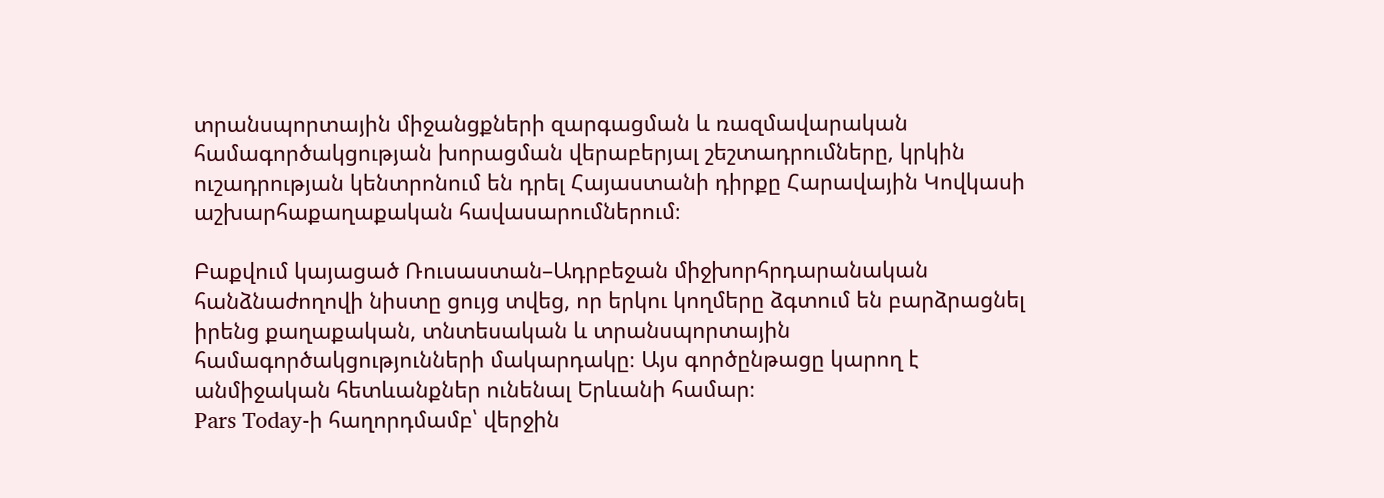տրանսպորտային միջանցքների զարգացման և ռազմավարական համագործակցության խորացման վերաբերյալ շեշտադրումները, կրկին ուշադրության կենտրոնում են դրել Հայաստանի դիրքը Հարավային Կովկասի աշխարհաքաղաքական հավասարումներում։

Բաքվում կայացած Ռուսաստան–Ադրբեջան միջխորհրդարանական հանձնաժողովի նիստը ցույց տվեց, որ երկու կողմերը ձգտում են բարձրացնել իրենց քաղաքական, տնտեսական և տրանսպորտային համագործակցությունների մակարդակը։ Այս գործընթացը կարող է անմիջական հետևանքներ ունենալ Երևանի համար։
Pars Today-ի հաղորդմամբ՝ վերջին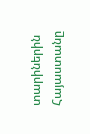տարիներին Հայաստանը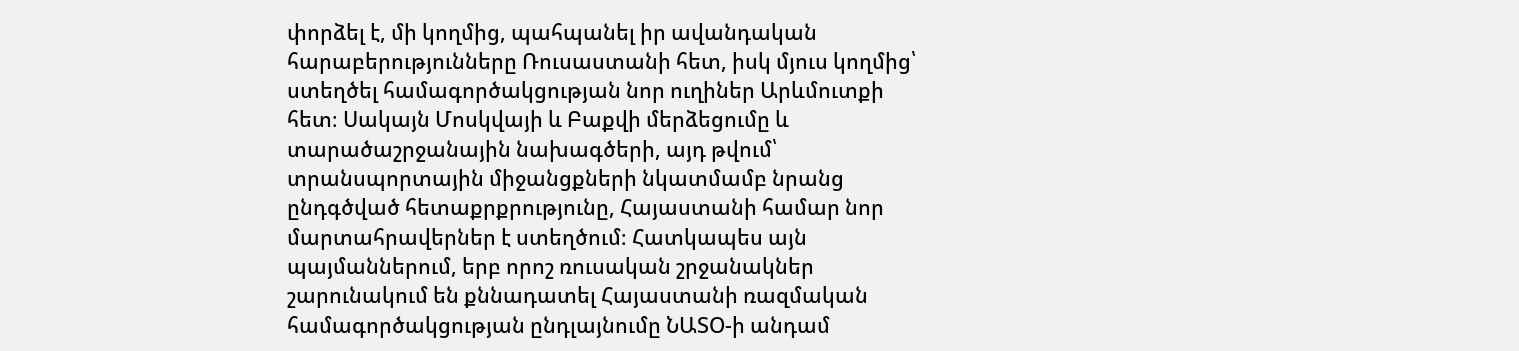փորձել է, մի կողմից, պահպանել իր ավանդական հարաբերությունները Ռուսաստանի հետ, իսկ մյուս կողմից՝ ստեղծել համագործակցության նոր ուղիներ Արևմուտքի հետ։ Սակայն Մոսկվայի և Բաքվի մերձեցումը և տարածաշրջանային նախագծերի, այդ թվում՝ տրանսպորտային միջանցքների նկատմամբ նրանց ընդգծված հետաքրքրությունը, Հայաստանի համար նոր մարտահրավերներ է ստեղծում։ Հատկապես այն պայմաններում, երբ որոշ ռուսական շրջանակներ շարունակում են քննադատել Հայաստանի ռազմական համագործակցության ընդլայնումը ՆԱՏՕ-ի անդամ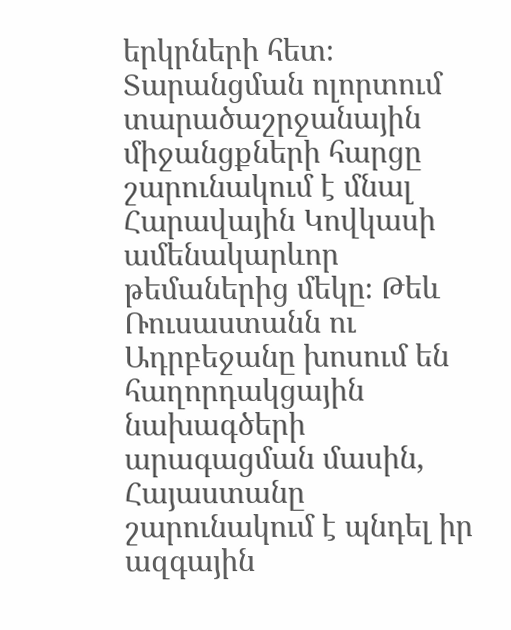երկրների հետ։
Տարանցման ոլորտում տարածաշրջանային միջանցքների հարցը շարունակում է մնալ Հարավային Կովկասի ամենակարևոր թեմաներից մեկը։ Թեև Ռուսաստանն ու Ադրբեջանը խոսում են հաղորդակցային նախագծերի արագացման մասին, Հայաստանը շարունակում է պնդել իր ազգային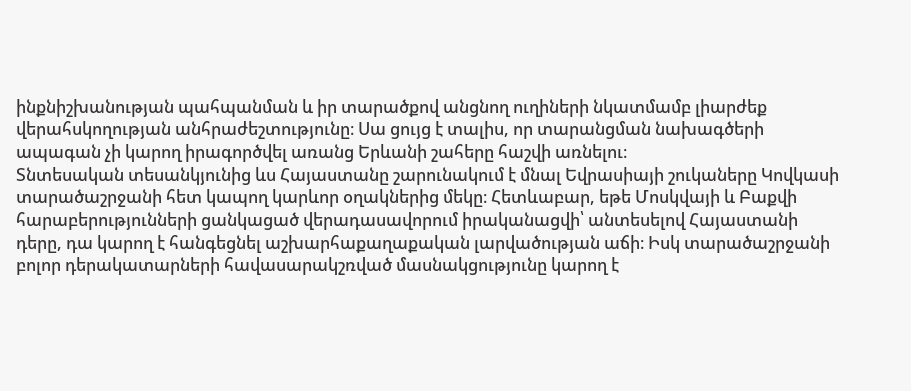ինքնիշխանության պահպանման և իր տարածքով անցնող ուղիների նկատմամբ լիարժեք վերահսկողության անհրաժեշտությունը։ Սա ցույց է տալիս, որ տարանցման նախագծերի ապագան չի կարող իրագործվել առանց Երևանի շահերը հաշվի առնելու։
Տնտեսական տեսանկյունից ևս Հայաստանը շարունակում է մնալ Եվրասիայի շուկաները Կովկասի տարածաշրջանի հետ կապող կարևոր օղակներից մեկը։ Հետևաբար, եթե Մոսկվայի և Բաքվի հարաբերությունների ցանկացած վերադասավորում իրականացվի՝ անտեսելով Հայաստանի դերը, դա կարող է հանգեցնել աշխարհաքաղաքական լարվածության աճի։ Իսկ տարածաշրջանի բոլոր դերակատարների հավասարակշռված մասնակցությունը կարող է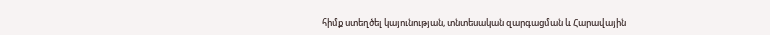հիմք ստեղծել կայունության, տնտեսական զարգացման և Հարավային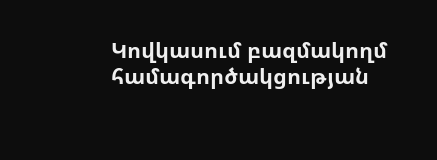Կովկասում բազմակողմ համագործակցության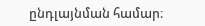ընդլայնման համար։